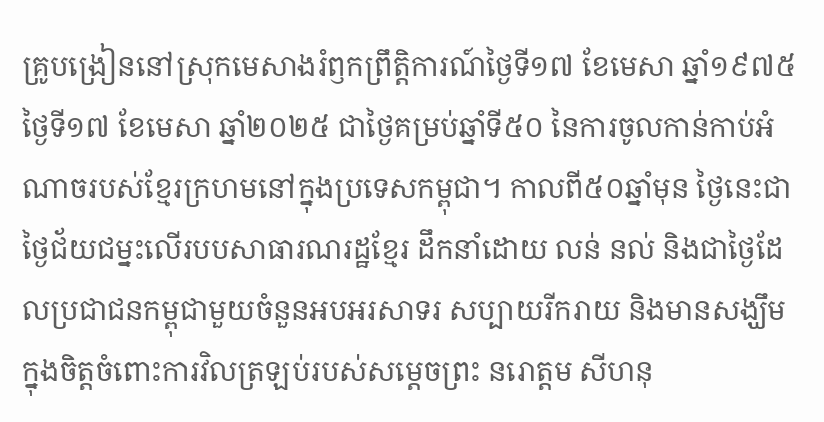គ្រូបង្រៀននៅស្រុកមេសាងរំឭកព្រឹត្តិការណ៍ថ្ងៃទី១៧ ខែមេសា ឆ្នាំ១៩៧៥
ថ្ងៃទី១៧ ខែមេសា ឆ្នាំ២០២៥ ជាថ្ងៃគម្រប់ឆ្នាំទី៥០ នៃការចូលកាន់កាប់អំណាចរបស់ខ្មែរក្រហមនៅក្នុងប្រទេសកម្ពុជា។ កាលពី៥០ឆ្នាំមុន ថ្ងៃនេះជាថ្ងៃជ័យជម្នះលើរបបសាធារណរដ្ឋខ្មែរ ដឹកនាំដោយ លន់ នល់ និងជាថ្ងៃដែលប្រជាជនកម្ពុជាមួយចំនួនអបអរសាទរ សប្បាយរីករាយ និងមានសង្ឃឹមក្នុងចិត្តចំពោះការវិលត្រឡប់របស់សម្តេចព្រះ នរោត្តម សីហនុ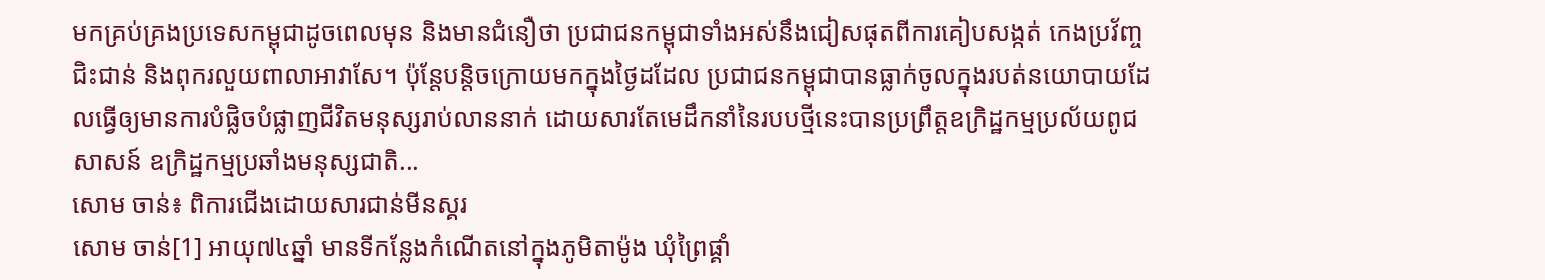មកគ្រប់គ្រងប្រទេសកម្ពុជាដូចពេលមុន និងមានជំនឿថា ប្រជាជនកម្ពុជាទាំងអស់នឹងជៀសផុតពីការគៀបសង្កត់ កេងប្រវ័ញ្ច ជិះជាន់ និងពុករលួយពាលាអាវាសែ។ ប៉ុន្តែបន្តិចក្រោយមកក្នុងថ្ងៃដដែល ប្រជាជនកម្ពុជាបានធ្លាក់ចូលក្នុងរបត់នយោបាយដែលធ្វើឲ្យមានការបំផ្លិចបំផ្លាញជីវិតមនុស្សរាប់លាននាក់ ដោយសារតែមេដឹកនាំនៃរបបថ្មីនេះបានប្រព្រឹត្តឧក្រិដ្ឋកម្មប្រល័យពូជសាសន៍ ឧក្រិដ្ឋកម្មប្រឆាំងមនុស្សជាតិ...
សោម ចាន់៖ ពិការជើងដោយសារជាន់មីនស្គរ
សោម ចាន់[1] អាយុ៧៤ឆ្នាំ មានទីកន្លែងកំណើតនៅក្នុងភូមិតាម៉ូង ឃុំព្រៃផ្គាំ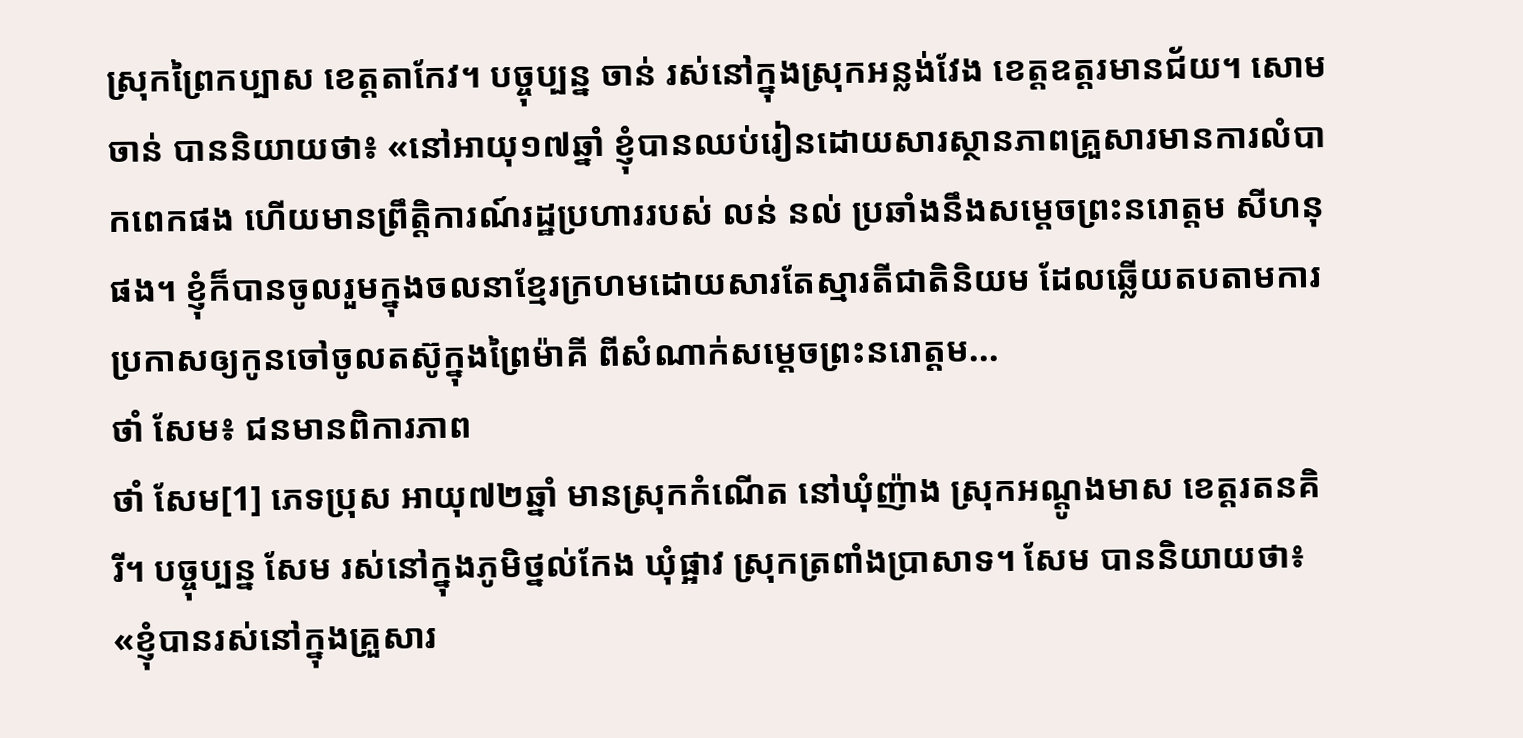ស្រុកព្រៃកប្បាស ខេត្ដតាកែវ។ បច្ចុប្បន្ន ចាន់ រស់នៅក្នុងស្រុកអន្លង់វែង ខេត្ដឧត្ដរមានជ័យ។ សោម ចាន់ បាននិយាយថា៖ «នៅអាយុ១៧ឆ្នាំ ខ្ញុំបានឈប់រៀនដោយសារស្ថានភាពគ្រួសារមានការលំបាកពេកផង ហើយមានព្រឹត្ដិការណ៍រដ្ឋប្រហាររបស់ លន់ នល់ ប្រឆាំងនឹងសម្ដេចព្រះនរោត្ដម សីហនុ ផង។ ខ្ញុំក៏បានចូលរួមក្នុងចលនាខ្មែរក្រហមដោយសារតែស្មារតីជាតិនិយម ដែលឆ្លើយតបតាមការប្រកាសឲ្យកូនចៅចូលតស៊ូក្នុងព្រៃម៉ាគី ពីសំណាក់សម្ដេចព្រះនរោត្ដម...
ថាំ សែម៖ ជនមានពិការភាព
ថាំ សែម[1] ភេទប្រុស អាយុ៧២ឆ្នាំ មានស្រុកកំណើត នៅឃុំញ៉ាង ស្រុកអណ្ដូងមាស ខេត្តរតនគិរី។ បច្ចុប្បន្ន សែម រស់នៅក្នុងភូមិថ្នល់កែង ឃុំផ្អាវ ស្រុកត្រពាំងប្រាសាទ។ សែម បាននិយាយថា៖ «ខ្ញុំបានរស់នៅក្នុងគ្រួសារ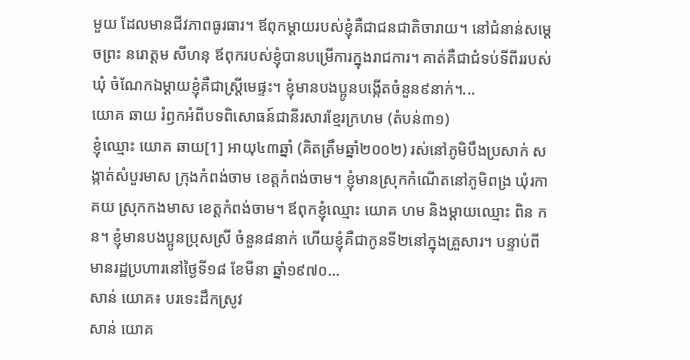មួយ ដែលមានជីវភាពធូរធារ។ ឪពុកម្ដាយរបស់ខ្ញុំគឺជាជនជាតិចារាយ។ នៅជំនាន់សម្ដេចព្រះ នរោត្តម សីហនុ ឪពុករបស់ខ្ញុំបានបម្រើការក្នុងរាជការ។ គាត់គឺជាជំទប់ទីពីររបស់ឃុំ ចំណែកឯម្ដាយខ្ញុំគឺជាស្រ្តីមេផ្ទះ។ ខ្ញុំមានបងប្អូនបង្កើតចំនួន៩នាក់។...
យោគ ឆាយ រំឭកអំពីបទពិសោធន៍ជានីរសារខ្មែរក្រហម (តំបន់៣១)
ខ្ញុំឈ្មោះ យោគ ឆាយ[1] អាយុ៤៣ឆ្នាំ (គិតត្រឹមឆ្នាំ២០០២) រស់នៅភូមិបឹងប្រសាក់ សង្កាត់សំបួរមាស ក្រុងកំពង់ចាម ខេត្តកំពង់ចាម។ ខ្ញុំមានស្រុកកំណើតនៅភូមិពង្រ ឃុំរកាគយ ស្រុកកងមាស ខេត្តកំពង់ចាម។ ឪពុកខ្ញុំឈ្មោះ យោគ ហម និងម្ដាយឈ្មោះ ពិន កន។ ខ្ញុំមានបងប្អូនប្រុសស្រី ចំនួន៨នាក់ ហើយខ្ញុំគឺជាកូនទី២នៅក្នុងគ្រួសារ។ បន្ទាប់ពីមានរដ្ឋប្រហារនៅថ្ងៃទី១៨ ខែមីនា ឆ្នាំ១៩៧០...
សាន់ យោគ៖ បរទេះដឹកស្រូវ
សាន់ យោគ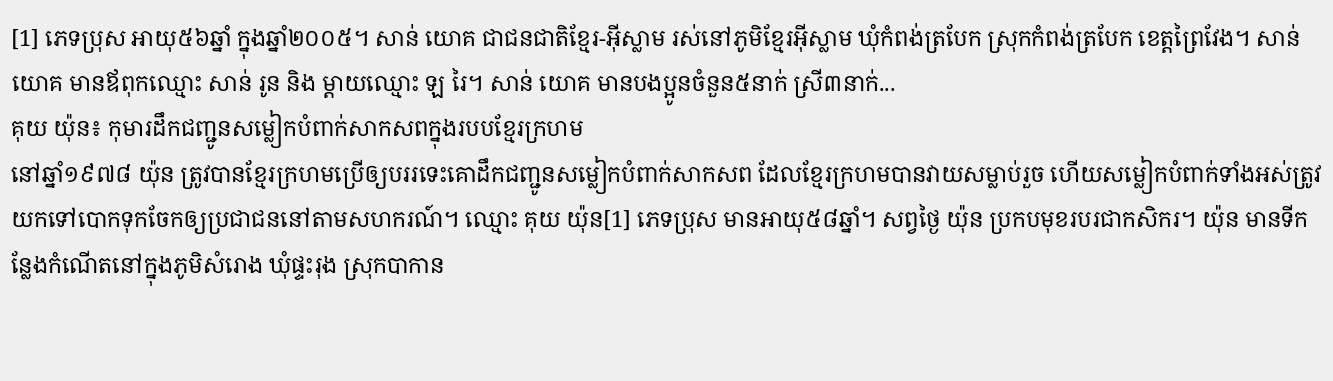[1] ភេទប្រុស អាយុ៥៦ឆ្នាំ ក្នុងឆ្នាំ២០០៥។ សាន់ យោគ ជាជនជាតិខ្មែរ-អ៊ីស្លាម រស់នៅភូមិខ្មែរអ៊ីស្លាម ឃុំកំពង់ត្របែក ស្រុកកំពង់ត្របែក ខេត្តព្រៃវែង។ សាន់ យោគ មានឪពុកឈ្មោះ សាន់ រូន និង ម្តាយឈ្មោះ ឡ រៃ។ សាន់ យោគ មានបងប្អូនចំនួន៥នាក់ ស្រី៣នាក់...
គុយ យ៉ុន៖ កុមារដឹកជញ្ជូនសម្លៀកបំពាក់សាកសពក្នុងរបបខ្មែរក្រហម
នៅឆ្នាំ១៩៧៨ យ៉ុន ត្រូវបានខ្មែរក្រហមប្រើឲ្យបររទេះគោដឹកជញ្ជូនសម្លៀកបំពាក់សាកសព ដែលខ្មែរក្រហមបានវាយសម្លាប់រួច ហើយសម្លៀកបំពាក់ទាំងអស់ត្រូវយកទៅបោកទុកចែកឲ្យប្រជាជននៅតាមសហករណ៍។ ឈ្មោះ គុយ យ៉ុន[1] ភេទប្រុស មានអាយុ៥៨ឆ្នាំ។ សព្វថ្ងៃ យ៉ុន ប្រកបមុខរបរជាកសិករ។ យ៉ុន មានទីកន្លែងកំណើតនៅក្នុងភូមិសំរោង ឃុំផ្ទះរុង ស្រុកបាកាន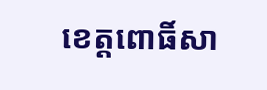ខេត្តពោធិ៍សា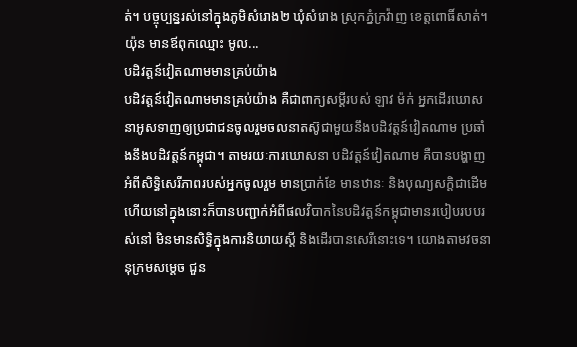ត់។ បច្ចុប្បន្នរស់នៅក្នុងភូមិសំរោង២ ឃុំសំរោង ស្រុកភ្នំក្រវ៉ាញ ខេត្តពោធិ៍សាត់។ យ៉ុន មានឪពុកឈ្មោះ មូល...
បដិវត្តន៍វៀតណាមមានគ្រប់យ៉ាង
បដិវត្តន៍វៀតណាមមានគ្រប់យ៉ាង គឺជាពាក្យសម្ដីរបស់ ឡាវ ម៉ក់ អ្នកដើរឃោសនាអូសទាញឲ្យប្រជាជនចូលរួមចលនាតស៊ូជាមួយនឹងបដិវត្តន៍វៀតណាម ប្រឆាំងនឹងបដិវត្តន៍កម្ពុជា។ តាមរយៈការឃោសនា បដិវត្តន៍វៀតណាម គឺបានបង្ហាញអំពីសិទ្ធិសេរីភាពរបស់អ្នកចូលរួម មានប្រាក់ខែ មានឋានៈ និងបុណ្យសក្ដិជាដើម ហើយនៅក្នុងនោះក៏បានបញ្ជាក់អំពីផលវិបាកនៃបដិវត្តន៍កម្ពុជាមានរបៀបរបបរស់នៅ មិនមានសិទ្ធិក្នុងការនិយាយស្ដី និងដើរបានសេរីនោះទេ។ យោងតាមវចនានុក្រមសម្ដេច ជួន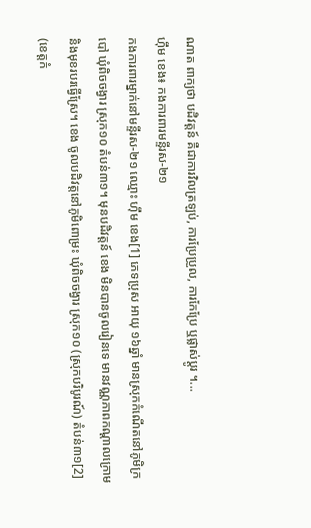ណាត ពាក្យថា បដិវត្តន៍ គឺជាការវិលត្រឡប់, ការប្រែប្រួល, ការកែប្រែ ឬផ្លាស់ប្ដូរ ។...
ហ៊ឹម ខេង៖ កងការពារមន្ទីរស-២១
កងការពារម្នាក់នៅមន្ទីរស-២១ ឈ្មោះ ហ៊ឹម ខេង[1] ភេទប្រុស អាយុ ១៦ឆ្នាំ មានស្រុកកំណើតនៅភូមិក្របៅ ឃុំពិចចង្វារ ស្រុក១០ តំបន់៣១។ មុនបដិវត្តន៍ ខេង មិនបានចូលរៀនទេ មានវណ្ណភាពកណ្តាលក្រោម និងមុខរបរធ្វើស្រែ។ ខេង ចូលបដិវត្តនៅភូមិពោម្រះ ឃុំពិចចង្វារ ស្រុក១០ (ស្រុកបរិបូរណ៍) តំបន់៣១[2] (ខេត្តកំ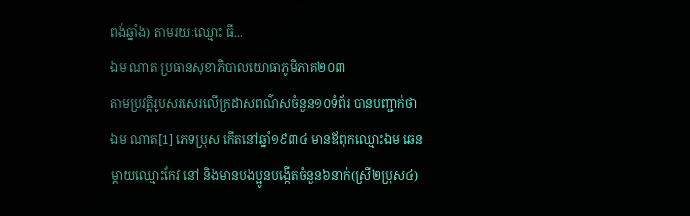ពង់ឆ្នាំង) តាមរយៈឈ្មោះ ធី...
ឯម ណាត ប្រធានសុខាភិបាលយោធាភូមិភាគ២០៣
តាមប្រវត្តិរូបសរសេរលើក្រដាសពណ៌សចំនួន១០ទំព័រ បានបញ្ជាក់ថា ឯម ណាត[1] ភេទប្រុស កើតនៅឆ្នាំ១៩៣៤ មានឪពុកឈ្មោះឯម ឆេន ម្តាយឈ្មោះកែវ នៅ និងមានបងប្អូនបង្កើតចំនួន៦នាក់(ស្រី២ប្រុស៤)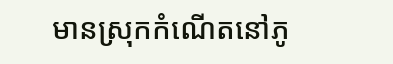មានស្រុកកំណើតនៅភូ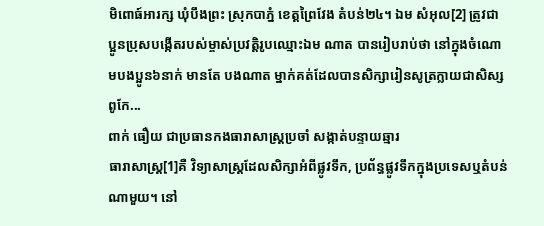មិពោធ៍អារក្ស ឃុំបឹងព្រះ ស្រុកបាភ្នំ ខេត្តព្រៃវែង តំបន់២៤។ ឯម សំអុល[2] ត្រូវជាប្អូនប្រុសបង្កើតរបស់ម្ចាស់ប្រវត្តិរូបឈ្មោះឯម ណាត បានរៀបរាប់ថា នៅក្នុងចំណោមបងប្អូន៦នាក់ មានតែ បងណាត ម្នាក់គត់ដែលបានសិក្សារៀនសូត្រក្លាយជាសិស្សពូកែ...
ពាក់ ធឿយ ជាប្រធានកងធារាសាស្រ្តប្រចាំ សង្កាត់បន្ទាយឆ្មារ
ធារាសាស្រ្ត[1]គឺ វិទ្យាសាស្ត្រដែលសិក្សាអំពីផ្លូវទឹក, ប្រព័ន្ធផ្លូវទឹកក្នុងប្រទេសឬតំបន់ណាមួយ។ នៅ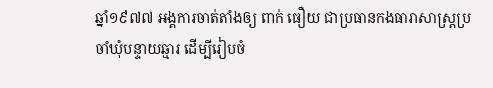ឆ្នាំ១៩៧៧ អង្គការចាត់តាំងឲ្យ ពាក់ ធឿយ ជាប្រធានកងធារាសាស្រ្តប្រចាំឃុំបន្ទាយឆ្មារ ដើម្បីរៀបចំ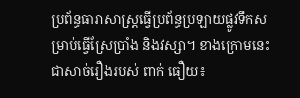ប្រព័ន្ធធារាសាស្រ្តធ្វើប្រព័ន្ធប្រឡាយផ្លូវទឹកសម្រាប់ធ្វើស្រែប្រាំង និងវស្សា។ ខាងក្រោមនេះជាសាច់រឿងរបស់ ពាក់ ធឿយ៖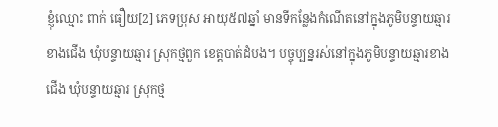ខ្ញុំឈ្មោះ ពាក់ ធឿយ[2] ភេទប្រុស អាយុ៥៧ឆ្នាំ មានទីកន្លែងកំណើតនៅក្នុងភូមិបន្ទាយឆ្មារខាងជើង ឃុំបន្ទាយឆ្មារ ស្រុកថ្មពួក ខេត្តបាត់ដំបង។ បច្ចុប្បន្នរស់នៅក្នុងភូមិបន្ទាយឆ្មារខាងជើង ឃុំបន្ទាយឆ្មារ ស្រុកថ្ម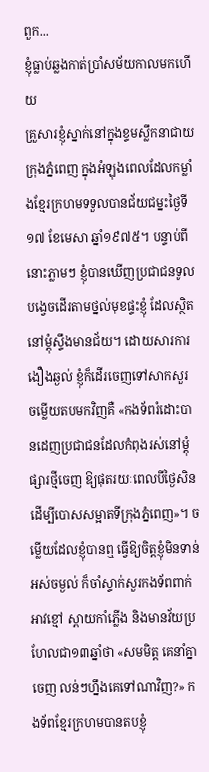ពួក...
ខ្ញុំធ្លាប់ឆ្លងកាត់ប្រាំសម័យកាលមកហើយ
គ្រួសារខ្ញុំស្នាក់នៅក្នុងខ្ទមស្លឹកនាជាយក្រុងភ្នំពេញ ក្នុងអំឡុងពេលដែលកម្លាំងខ្មែរក្រហមទទួលបានជ័យជម្នះថ្ងៃទី១៧ ខែមេសា ឆ្នាំ១៩៧៥។ បន្ទាប់ពីនោះភ្លាមៗ ខ្ញុំបានឃើញប្រជាជនទូលបង្វេចដើរតាមថ្នល់មុខផ្ទះខ្ញុំ ដែលស្ថិតនៅម្ដុំស្ទឹងមានជ័យ។ ដោយសារការងឿងឆ្ងល់ ខ្ញុំក៏ដើរចេញទៅសាកសួរ ចម្លើយតបមកវិញគឺ «កងទ័ពរំដោះបានដេញប្រជាជនដែលកំពុងរស់នៅម្ដុំផ្សារថ្មីចេញ ឱ្យផុតរយៈពេលបីថ្ងៃសិន ដើម្បីបោសសម្អាតទីក្រុងភ្នំពេញ»។ ចម្លើយដែលខ្ញុំបានឮ ធ្វើឱ្យចិត្តខ្ញុំមិនទាន់អស់ចម្ងល់ ក៏ចាំស្ទាក់សួរកងទ័ពពាក់អាវខ្មៅ ស្ពាយកាំភ្លើង និងមានវ័យប្រហែលជា១៣ឆ្នាំថា «សមមិត្ត គេនាំគ្នាចេញ លន់ៗហ្នឹងគេទៅណាវិញ?» កងទ័ពខ្មែរក្រហមបានតបខ្ញុំ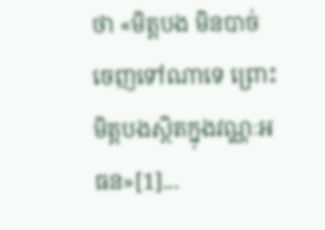ថា «មិត្តបង មិនបាច់ចេញទៅណាទេ ព្រោះមិត្តបងស្ថិតក្នុងវណ្ណៈអធន»[1]...